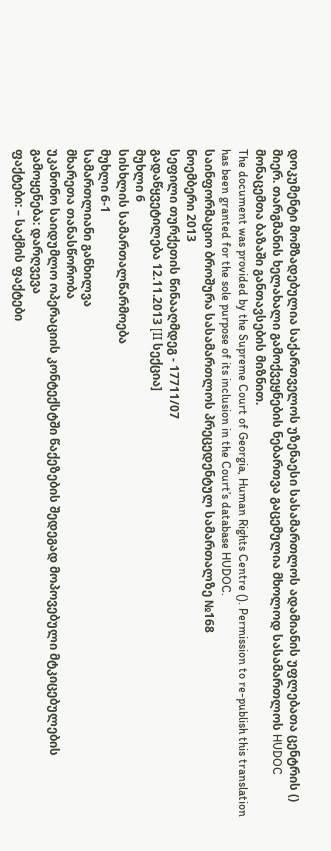დოკუმენტი მომზადებულია საქართველოს უზენაესი სასამართლოს ადამიანის უფლებათა ცენტრის () მიერ. თარგმანის ხელახალი გამოქვეყნების ნებართვა გაცემულია მხოლოდ სასამართლოს HUDOC მონაცემთა ბაზაში განთავსების მიზნით.
The document was provided by the Supreme Court of Georgia, Human Rights Centre (). Permission to re-publish this translation has been granted for the sole purpose of its inclusion in the Court’s database HUDOC.
საინფორმაციო ბროშურა სასამართლოს პრეცედენტულ სამართალზე №168
ნოემბერი 2013
სეფილი თურქეთის წინააღმდეგ - 17711/07
გადაწყვეტილება 12.11.2013 [II სექცია]
მუხლი 6
სისხლის სამართალწარმოება
მუხლი 6-1
სამართლიანი განხილვა
მხარეთა თანასწორობა
უკანონო საიდუმლო ოპერაციის კონტექსტში წაქეზების შედეგად მოპოვებული მტკიცებულების გამოყენება: დარღვევა
ფაქტები: – საქმის ფაქტები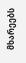მხარეებს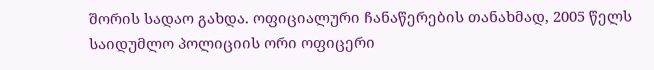შორის სადაო გახდა. ოფიციალური ჩანაწერების თანახმად, 2005 წელს საიდუმლო პოლიციის ორი ოფიცერი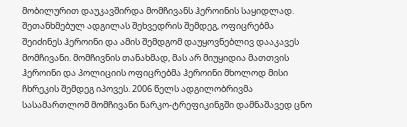მობილურით დაუკავშირდა მომჩივანს ჰეროინის საყიდლად. შეთანხმებულ ადგილას შეხვედრის შემდეგ, ოფიცრებმა შეიძინეს ჰეროინი და ამის შემდგომ დაუყოვნებლივ დააკავეს მომჩივანი. მომჩივნის თანახმად, მას არ მიუყიდია მათთვის ჰეროინი და პოლიციის ოფიცრებმა ჰეროინი მხოლოდ მისი ჩხრეკის შემდეგ იპოვეს. 2006 წელს ადგილობრივმა სასამართლომ მომჩივანი ნარკო-ტრეფიკინგში დამნაშავედ ცნო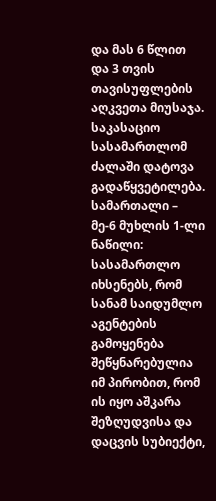და მას 6 წლით და 3 თვის თავისუფლების აღკვეთა მიუსაჯა. საკასაციო სასამართლომ ძალაში დატოვა გადაწყვეტილება.
სამართალი – მე-6 მუხლის 1-ლი ნაწილი: სასამართლო იხსენებს, რომ სანამ საიდუმლო აგენტების გამოყენება შეწყნარებულია იმ პირობით, რომ ის იყო აშკარა შეზღუდვისა და დაცვის სუბიექტი,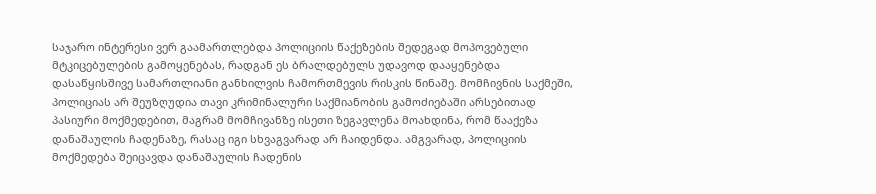საჯარო ინტერესი ვერ გაამართლებდა პოლიციის წაქეზების შედეგად მოპოვებული მტკიცებულების გამოყენებას, რადგან ეს ბრალდებულს უდავოდ დააყენებდა დასაწყისშივე სამართლიანი განხილვის ჩამორთმევის რისკის წინაშე. მომჩივნის საქმეში, პოლიციას არ შეუზღუდია თავი კრიმინალური საქმიანობის გამოძიებაში არსებითად პასიური მოქმედებით, მაგრამ მომჩივანზე ისეთი ზეგავლენა მოახდინა, რომ წააქეზა დანაშაულის ჩადენაზე, რასაც იგი სხვაგვარად არ ჩაიდენდა. ამგვარად, პოლიციის მოქმედება შეიცავდა დანაშაულის ჩადენის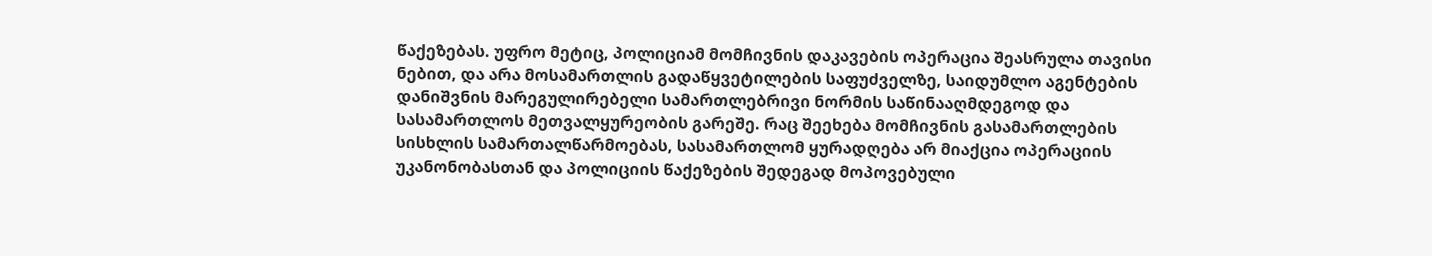წაქეზებას. უფრო მეტიც, პოლიციამ მომჩივნის დაკავების ოპერაცია შეასრულა თავისი ნებით, და არა მოსამართლის გადაწყვეტილების საფუძველზე, საიდუმლო აგენტების დანიშვნის მარეგულირებელი სამართლებრივი ნორმის საწინააღმდეგოდ და სასამართლოს მეთვალყურეობის გარეშე. რაც შეეხება მომჩივნის გასამართლების სისხლის სამართალწარმოებას, სასამართლომ ყურადღება არ მიაქცია ოპერაციის უკანონობასთან და პოლიციის წაქეზების შედეგად მოპოვებული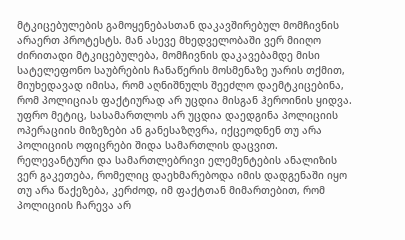მტკიცებულების გამოყენებასთან დაკავშირებულ მომჩივნის არაერთ პროტესტს. მან ასევე მხედველობაში ვერ მიიღო ძირითადი მტკიცებულება, მომჩივნის დაკავებამდე მისი სატელეფონო საუბრების ჩანაწერის მოსმენაზე უარის თქმით, მიუხედავად იმისა, რომ აღნიშნულს შეეძლო დაემტკიცებინა, რომ პოლიციას ფაქტიურად არ უცდია მისგან ჰეროინის ყიდვა. უფრო მეტიც, სასამართლოს არ უცდია დაედგინა პოლიციის ოპერაციის მიზეზები ან განესაზღვრა, იქცეოდნენ თუ არა პოლიციის ოფიცრები შიდა სამართლის დაცვით. რელევანტური და სამართლებრივი ელემენტების ანალიზის ვერ გაკეთება, რომელიც დაეხმარებოდა იმის დადგენაში იყო თუ არა წაქეზება, კერძოდ, იმ ფაქტთან მიმართებით, რომ პოლიციის ჩარევა არ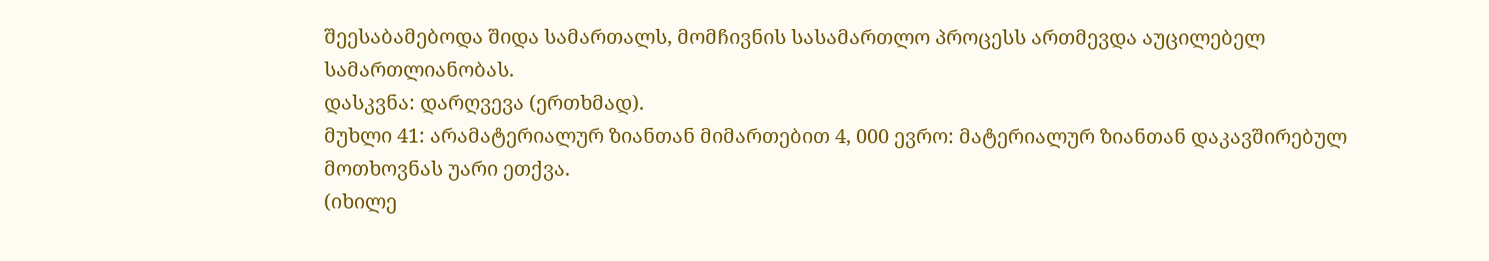შეესაბამებოდა შიდა სამართალს, მომჩივნის სასამართლო პროცესს ართმევდა აუცილებელ სამართლიანობას.
დასკვნა: დარღვევა (ერთხმად).
მუხლი 41: არამატერიალურ ზიანთან მიმართებით 4, 000 ევრო: მატერიალურ ზიანთან დაკავშირებულ მოთხოვნას უარი ეთქვა.
(იხილე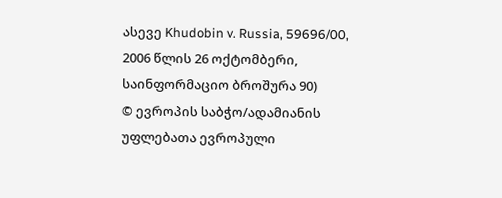ასევე Khudobin v. Russia, 59696/00, 2006 წლის 26 ოქტომბერი, საინფორმაციო ბროშურა 90)
© ევროპის საბჭო/ადამიანის უფლებათა ევროპული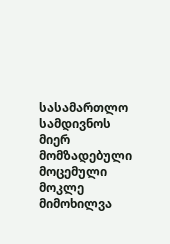სასამართლო
სამდივნოს მიერ მომზადებული მოცემული მოკლე მიმოხილვა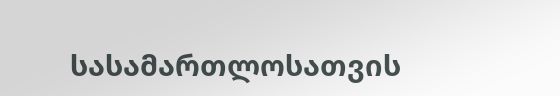სასამართლოსათვის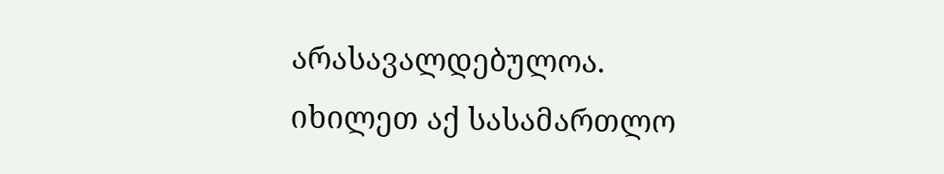არასავალდებულოა.
იხილეთ აქ სასამართლო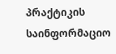პრაქტიკის საინფორმაციო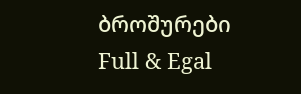ბროშურები
Full & Egal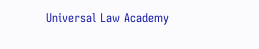Universal Law Academy